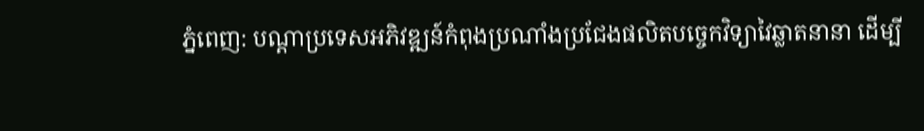ភ្នំពេញ: បណ្ដាប្រទេសអភិវឌ្ឍន៍កំពុងប្រណាំងប្រជែងផលិតបច្ចេកវិទ្យាវៃឆ្លាតនានា ដើម្បី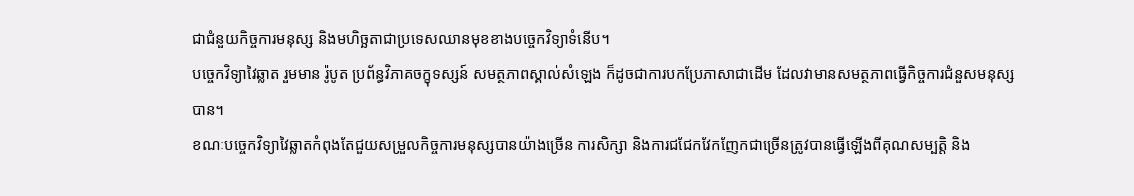ជាជំនួយកិច្ចការមនុស្ស និងមហិច្ឆតាជាប្រទេសឈានមុខខាងបច្ចេកវិទ្យាទំនើប។
បច្ចេកវិទ្យាវៃឆ្លាត រួមមាន រ៉ូបូត ប្រព័ន្ធវិភាគចក្ខុទស្សន៍ សមត្ថភាពស្គាល់សំឡេង ក៏ដូចជាការបកប្រែភាសាជាដើម ដែលវាមានសមត្ថភាពធ្វើកិច្ចការជំនួសមនុស្សបាន។
ខណៈបច្ចេកវិទ្យាវៃឆ្លាតកំពុងតែជួយសម្រួលកិច្ចការមនុស្សបានយ៉ាងច្រើន ការសិក្សា និងការជជែកវែកញែកជាច្រើនត្រូវបានធ្វើឡើងពីគុណសម្បត្ដិ និង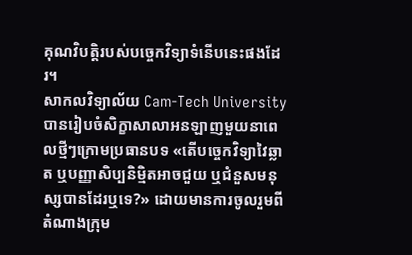គុណវិបត្ដិរបស់បច្ចេកវិទ្យាទំនើបនេះផងដែរ។
សាកលវិទ្យាល័យ Cam-Tech University បានរៀបចំសិក្ខាសាលាអនឡាញមួយនាពេលថ្មីៗក្រោមប្រធានបទ «តើបច្ចេកវិទ្យាវៃឆ្លាត ឬបញ្ញាសិប្បនិម្មិតអាចជួយ ឬជំនួសមនុស្សបានដែរឬទេ?» ដោយមានការចូលរួមពីតំណាងក្រុម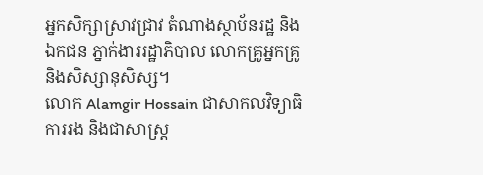អ្នកសិក្សាស្រាវជ្រាវ តំណាងស្ថាប័នរដ្ឋ និងឯកជន ភ្នាក់ងាររដ្ឋាភិបាល លោកគ្រូអ្នកគ្រូ និងសិស្សានុសិស្ស។
លោក Alamgir Hossain ជាសាកលវិទ្យាធិការរង និងជាសាស្ដ្រ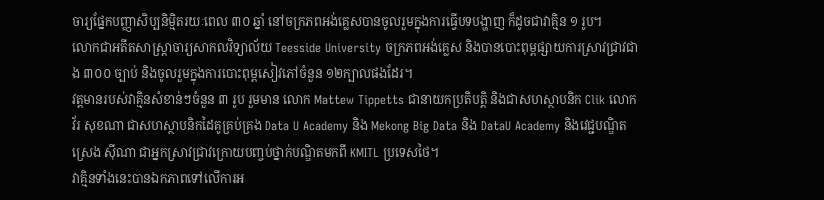ចារ្យផ្នែកបញ្ញាសិប្បនិម្មិតរយៈពេល ៣០ ឆ្នាំ នៅចក្រភពអង់គ្លេសបានចូលរួមក្នុងការធ្វើបទបង្ហាញ ក៏ដូចជាវាគ្មិន ១ រូប។
លោកជាអតីតសាស្ដ្រាចារ្យសាកលវិទ្យាល័យ Teesside University ចក្រភពអង់គ្លេស និងបានបោះពុម្ពផ្សាយការស្រាវជ្រាវជាង ៣០០ ច្បាប់ និងចូលរួមក្នុងការបោះពុម្ពសៀវភៅចំនួន ១២ក្បាលផងដែរ។
វត្ដមានរបស់វាគ្មិនសំខាន់ៗចំនួន ៣ រូប រួមមាន លោក Mattew Tippetts ជានាយកប្រតិបត្ដិ និងជាសហស្ថាបនិក Clik លោក វ័រ សុខណា ជាសហស្ថាបនិកដៃគូគ្រប់គ្រង Data U Academy និង Mekong Big Data និង DataU Academy និងវេជ្ជបណ្ឌិត ស្រេង ស៊ីណា ជាអ្នកស្រាវជ្រាវក្រោយបញ្ចប់ថ្នាក់បណ្ឌិតមកពី KMITL ប្រទេសថៃ។
វាគ្មិនទាំងនេះបានឯកភាពទៅលើការអ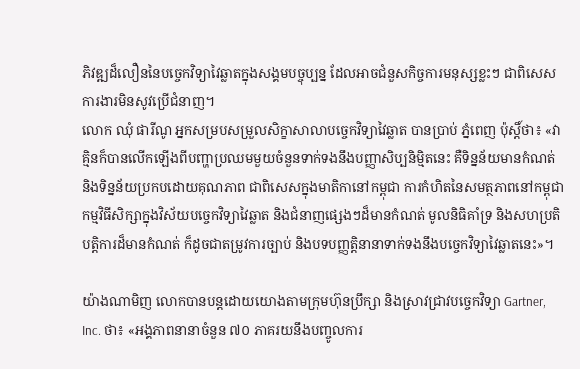ភិវឌ្ឍដ៏លឿននៃបច្ចេកវិទ្យាវៃឆ្លាតក្នុងសង្គមបច្ចុប្បន្ន ដែលអាចជំនួសកិច្ចការមនុស្សខ្លះៗ ជាពិសេស ការងារមិនសូវប្រើជំនាញ។
លោក ឈុំ ផារីណូ អ្នកសម្របសម្រួលសិក្ខាសាលាបច្ចេកវិទ្យាវៃឆ្លាត បានប្រាប់ ភ្នំពេញ ប៉ុស្ដិ៍ថា៖ «វាគ្មិនក៏បានលើកឡើងពីបញ្ហាប្រឈមមួយចំនួនទាក់ទងនឹងបញ្ញាសិប្បនិម្មិតនេះ គឺទិន្នន័យមានកំណត់ និងទិន្នន័យប្រកបដោយគុណភាព ជាពិសេសក្នុងមាតិកានៅកម្ពុជា ការកំហិតនៃសមត្ថភាពនៅកម្ពុជា កម្មវិធីសិក្សាក្នុងវិស័យបច្ចេកវិទ្យាវៃឆ្លាត និងជំនាញផ្សេងៗដ៏មានកំណត់ មូលនិធិគាំទ្រ និងសហប្រតិបត្ដិការដ៏មានកំណត់ ក៏ដូចជាតម្រូវការច្បាប់ និងបទបញ្ញត្ដិនានាទាក់ទងនឹងបច្ចេកវិទ្យាវៃឆ្លាតនេះ»។

យ៉ាងណាមិញ លោកបានបន្ដដោយយោងតាមក្រុមហ៊ុនប្រឹក្សា និងស្រាវជ្រាវបច្ចេកវិទ្យា Gartner, Inc. ថា៖ «អង្គភាពនានាចំនួន ៧០ ភាគរយនឹងបញ្ចូលការ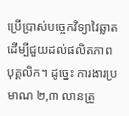ប្រើប្រាស់បច្ចេកវិទ្យាវៃឆ្លាត ដើម្បីជួយដល់ផលិតភាពបុគ្គលិក។ ដូច្នេះ ការងារប្រមាណ ២,៣ លានត្រូ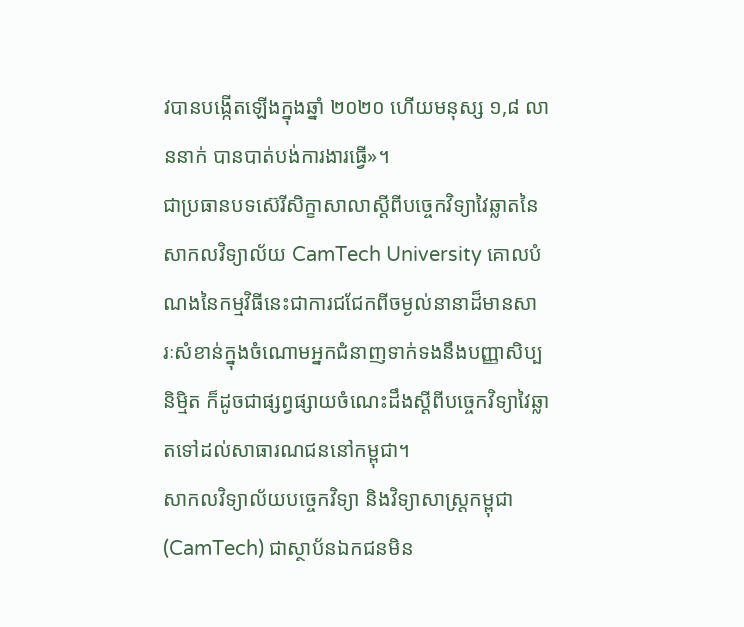វបានបង្កើតឡើងក្នុងឆ្នាំ ២០២០ ហើយមនុស្ស ១,៨ លាននាក់ បានបាត់បង់ការងារធ្វើ»។
ជាប្រធានបទស៊េរីសិក្ខាសាលាស្ដីពីបច្ចេកវិទ្យាវៃឆ្លាតនៃសាកលវិទ្យាល័យ CamTech University គោលបំណងនៃកម្មវិធីនេះជាការជជែកពីចម្ងល់នានាដ៏មានសារៈសំខាន់ក្នុងចំណោមអ្នកជំនាញទាក់ទងនឹងបញ្ញាសិប្បនិម្មិត ក៏ដូចជាផ្សព្វផ្សាយចំណេះដឹងស្ដីពីបច្ចេកវិទ្យាវៃឆ្លាតទៅដល់សាធារណជននៅកម្ពុជា។
សាកលវិទ្យាល័យបច្ចេកវិទ្យា និងវិទ្យាសាស្ដ្រកម្ពុជា (CamTech) ជាស្ថាប័នឯកជនមិន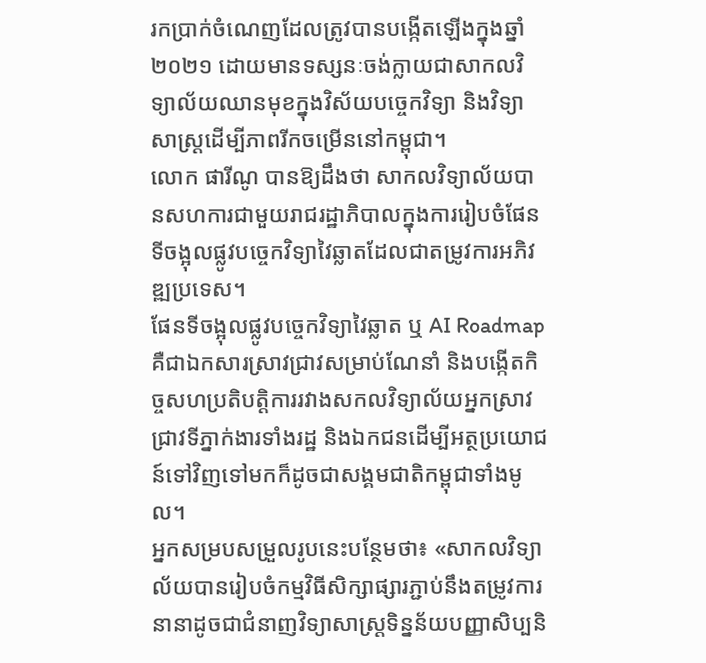រកប្រាក់ចំណេញដែលត្រូវបានបង្កើតឡើងក្នុងឆ្នាំ ២០២១ ដោយមានទស្សនៈចង់ក្លាយជាសាកលវិទ្យាល័យឈានមុខក្នុងវិស័យបច្ចេកវិទ្យា និងវិទ្យាសាស្ដ្រដើម្បីភាពរីកចម្រើននៅកម្ពុជា។
លោក ផារីណូ បានឱ្យដឹងថា សាកលវិទ្យាល័យបានសហការជាមួយរាជរដ្ឋាភិបាលក្នុងការរៀបចំផែនទីចង្អុលផ្លូវបច្ចេកវិទ្យាវៃឆ្លាតដែលជាតម្រូវការអភិវឌ្ឍប្រទេស។
ផែនទីចង្អុលផ្លូវបច្ចេកវិទ្យាវៃឆ្លាត ឬ AI Roadmap គឺជាឯកសារស្រាវជ្រាវសម្រាប់ណែនាំ និងបង្កើតកិច្ចសហប្រតិបត្ដិការរវាងសកលវិទ្យាល័យអ្នកស្រាវជ្រាវទីភ្នាក់ងារទាំងរដ្ឋ និងឯកជនដើម្បីអត្ថប្រយោជន៍ទៅវិញទៅមកក៏ដូចជាសង្គមជាតិកម្ពុជាទាំងមូល។
អ្នកសម្របសម្រួលរូបនេះបន្ថែមថា៖ «សាកលវិទ្យាល័យបានរៀបចំកម្មវិធីសិក្សាផ្សារភ្ជាប់នឹងតម្រូវការនានាដូចជាជំនាញវិទ្យាសាស្ដ្រទិន្នន័យបញ្ញាសិប្បនិ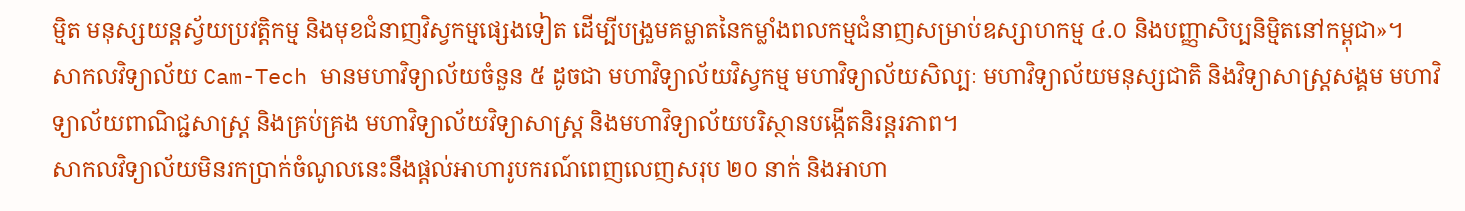ម្មិត មនុស្សយន្ដស្វ័យប្រវត្ដិកម្ម និងមុខជំនាញវិស្វកម្មផ្សេងទៀត ដើម្បីបង្រួមគម្លាតនៃកម្លាំងពលកម្មជំនាញសម្រាប់ឧស្សាហកម្ម ៤.០ និងបញ្ញាសិប្បនិម្មិតនៅកម្ពុជា»។
សាកលវិទ្យាល័យ Cam-Tech មានមហាវិទ្យាល័យចំនួន ៥ ដូចជា មហាវិទ្យាល័យវិស្វកម្ម មហាវិទ្យាល័យសិល្បៈ មហាវិទ្យាល័យមនុស្សជាតិ និងវិទ្យាសាស្ត្រសង្គម មហាវិទ្យាល័យពាណិជ្ជសាស្ត្រ និងគ្រប់គ្រង មហាវិទ្យាល័យវិទ្យាសាស្ត្រ និងមហាវិទ្យាល័យបរិស្ថានបង្កើតនិរន្តរភាព។
សាកលវិទ្យាល័យមិនរកប្រាក់ចំណូលនេះនឹងផ្ដល់អាហារូបករណ៍ពេញលេញសរុប ២០ នាក់ និងអាហា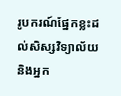រូបករណ៍ផ្នែកខ្លះដល់សិស្សវិទ្យាល័យ និងអ្នក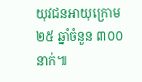យុវជនអាយុក្រោម ២៥ ឆ្នាំចំនួន ៣០០ នាក់៕